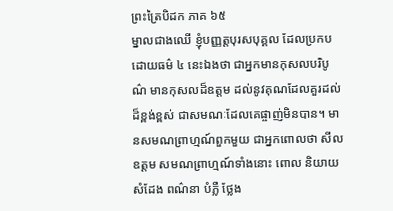ព្រះត្រៃបិដក ភាគ ៦៥
ម្នាលជាងឈើ ខ្ញុំបញ្ញត្តបុរសបុគ្គល ដែលប្រកបដោយធម៌ ៤ នេះឯងថា ជាអ្នកមានកុសលបរិបូណ៌ មានកុសលដ៏ឧត្តម ដល់នូវគុណដែលគួរដល់ដ៏ខ្ពង់ខ្ពស់ ជាសមណៈដែលគេផ្ចាញ់មិនបាន។ មានសមណព្រាហ្មណ៍ពួកមួយ ជាអ្នកពោលថា សីលឧត្តម សមណព្រាហ្មណ៍ទាំងនោះ ពោល និយាយ សំដែង ពណ៌នា បំភ្លឺ ថ្លែង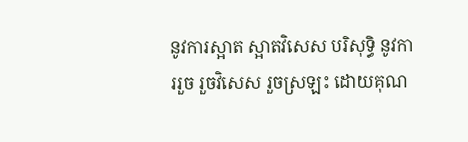នូវការស្អាត ស្អាតវិសេស បរិសុទ្ធិ នូវការរួច រួចវិសេស រួចស្រឡះ ដោយគុណ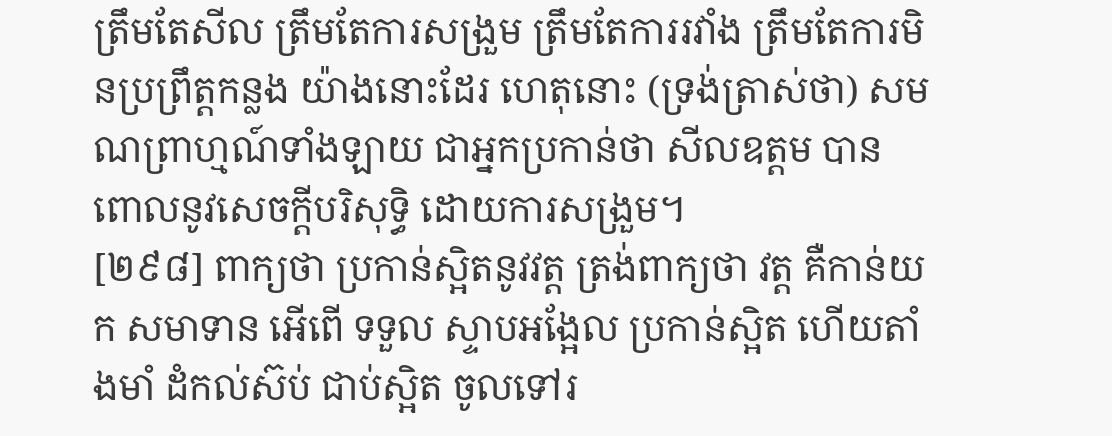ត្រឹមតែសីល ត្រឹមតែការសង្រួម ត្រឹមតែការរវាំង ត្រឹមតែការមិនប្រព្រឹត្តកន្លង យ៉ាងនោះដែរ ហេតុនោះ (ទ្រង់ត្រាស់ថា) សមណព្រាហ្មណ៍ទាំងឡាយ ជាអ្នកប្រកាន់ថា សីលឧត្តម បានពោលនូវសេចក្តីបរិសុទ្ធិ ដោយការសង្រួម។
[២៩៨] ពាក្យថា ប្រកាន់ស្អិតនូវវត្ត ត្រង់ពាក្យថា វត្ត គឺកាន់យក សមាទាន អើពើ ទទួល ស្ទាបអង្អែល ប្រកាន់ស្អិត ហើយតាំងមាំ ដំកល់ស៊ប់ ជាប់ស្អិត ចូលទៅរ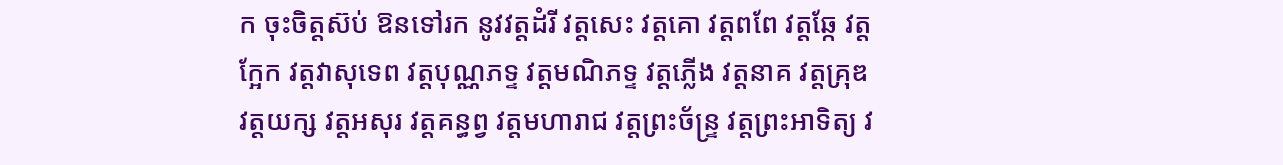ក ចុះចិត្តស៊ប់ ឱនទៅរក នូវវត្តដំរី វត្តសេះ វត្តគោ វត្តពពែ វត្តឆ្កែ វត្តក្អែក វត្តវាសុទេព វត្តបុណ្ណភទ្ទ វត្តមណិភទ្ទ វត្តភ្លើង វត្តនាគ វត្តគ្រុឌ វត្តយក្ស វត្តអសុរ វត្តគន្ធព្វ វត្តមហារាជ វត្តព្រះច័ន្រ្ទ វត្តព្រះអាទិត្យ វ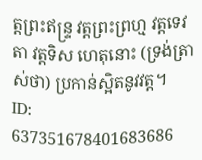ត្តព្រះឥន្រ្ទ វត្តព្រះព្រហ្ម វត្តទេវតា វត្តទិស ហេតុនោះ (ទ្រង់ត្រាស់ថា) ប្រកាន់ស្អិតនូវវត្ត។
ID: 637351678401683686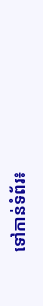ទៅកាន់ទំព័រ៖